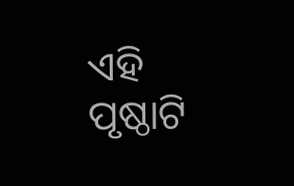ଏହି ପୃଷ୍ଠାଟି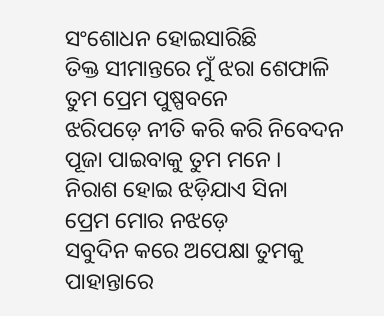ସଂଶୋଧନ ହୋଇସାରିଛି
ତିକ୍ତ ସୀମାନ୍ତରେ ମୁଁ ଝରା ଶେଫାଳି
ତୁମ ପ୍ରେମ ପୁଷ୍ପବନେ
ଝରିପଡ଼େ ନୀତି କରି କରି ନିବେଦନ
ପୂଜା ପାଇବାକୁ ତୁମ ମନେ ।
ନିରାଶ ହୋଇ ଝଡ଼ିଯାଏ ସିନା
ପ୍ରେମ ମୋର ନଝଡ଼େ
ସବୁଦିନ କରେ ଅପେକ୍ଷା ତୁମକୁ
ପାହାନ୍ତାରେ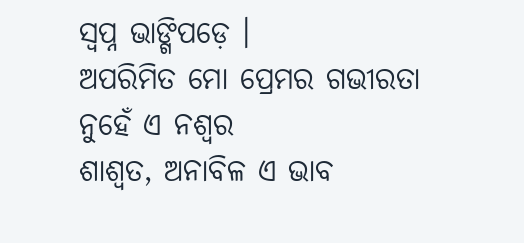ସ୍ୱପ୍ନ ଭାଙ୍ଗିପଡ଼େ ।
ଅପରିମିତ ମୋ ପ୍ରେମର ଗଭୀରତା
ନୁହେଁ ଏ ନଶ୍ୱର
ଶାଶ୍ୱତ, ଅନାବିଳ ଏ ଭାବ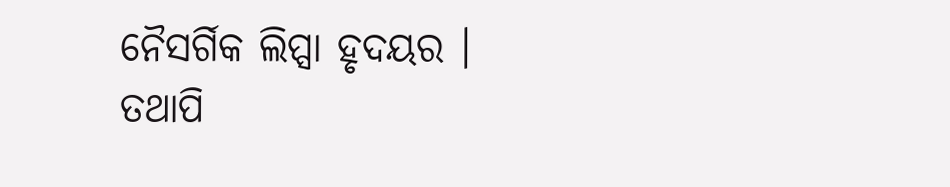ନୈସର୍ଗିକ ଲିପ୍ସା ହୃଦୟର ।
ତଥାପି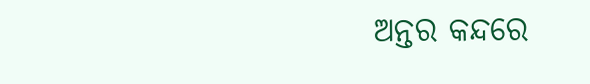ଅନ୍ତର କନ୍ଦରେ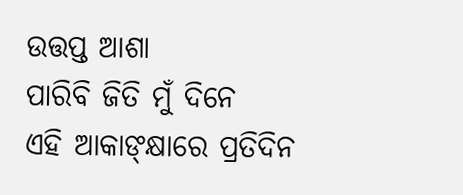ଉତ୍ତପ୍ତ ଆଶା
ପାରିବି ଜିତି ମୁଁ ଦିନେ
ଏହି ଆକାଙ୍କ୍ଷାରେ ପ୍ରତିଦିନ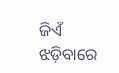ଜିଏଁ
ଝଡ଼ିବାରେ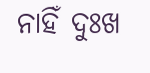ନାହିଁ ଦୁଃଖ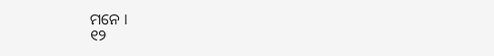ମନେ ।
୧୨